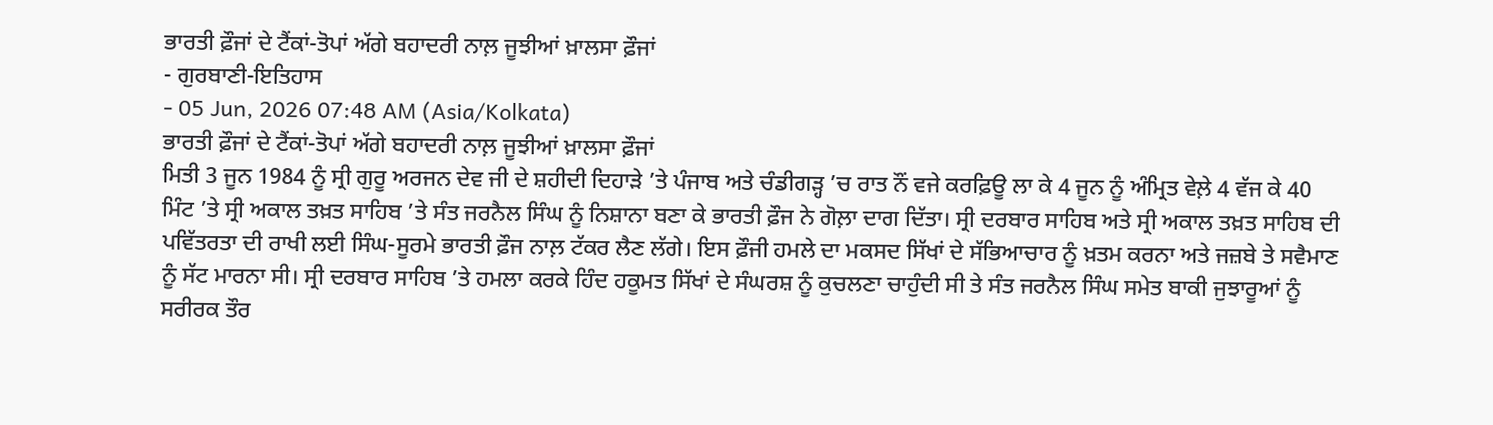ਭਾਰਤੀ ਫ਼ੌਜਾਂ ਦੇ ਟੈਂਕਾਂ-ਤੋਪਾਂ ਅੱਗੇ ਬਹਾਦਰੀ ਨਾਲ਼ ਜੂਝੀਆਂ ਖ਼ਾਲਸਾ ਫ਼ੌਜਾਂ
- ਗੁਰਬਾਣੀ-ਇਤਿਹਾਸ
- 05 Jun, 2026 07:48 AM (Asia/Kolkata)
ਭਾਰਤੀ ਫ਼ੌਜਾਂ ਦੇ ਟੈਂਕਾਂ-ਤੋਪਾਂ ਅੱਗੇ ਬਹਾਦਰੀ ਨਾਲ਼ ਜੂਝੀਆਂ ਖ਼ਾਲਸਾ ਫ਼ੌਜਾਂ
ਮਿਤੀ 3 ਜੂਨ 1984 ਨੂੰ ਸ੍ਰੀ ਗੁਰੂ ਅਰਜਨ ਦੇਵ ਜੀ ਦੇ ਸ਼ਹੀਦੀ ਦਿਹਾੜੇ ’ਤੇ ਪੰਜਾਬ ਅਤੇ ਚੰਡੀਗੜ੍ਹ ’ਚ ਰਾਤ ਨੌਂ ਵਜੇ ਕਰਫ਼ਿਊ ਲਾ ਕੇ 4 ਜੂਨ ਨੂੰ ਅੰਮ੍ਰਿਤ ਵੇਲ਼ੇ 4 ਵੱਜ ਕੇ 40 ਮਿੰਟ ’ਤੇ ਸ੍ਰੀ ਅਕਾਲ ਤਖ਼ਤ ਸਾਹਿਬ ’ਤੇ ਸੰਤ ਜਰਨੈਲ ਸਿੰਘ ਨੂੰ ਨਿਸ਼ਾਨਾ ਬਣਾ ਕੇ ਭਾਰਤੀ ਫ਼ੌਜ ਨੇ ਗੋਲ਼ਾ ਦਾਗ ਦਿੱਤਾ। ਸ੍ਰੀ ਦਰਬਾਰ ਸਾਹਿਬ ਅਤੇ ਸ੍ਰੀ ਅਕਾਲ ਤਖ਼ਤ ਸਾਹਿਬ ਦੀ ਪਵਿੱਤਰਤਾ ਦੀ ਰਾਖੀ ਲਈ ਸਿੰਘ-ਸੂਰਮੇ ਭਾਰਤੀ ਫ਼ੌਜ ਨਾਲ਼ ਟੱਕਰ ਲੈਣ ਲੱਗੇ। ਇਸ ਫ਼ੌਜੀ ਹਮਲੇ ਦਾ ਮਕਸਦ ਸਿੱਖਾਂ ਦੇ ਸੱਭਿਆਚਾਰ ਨੂੰ ਖ਼ਤਮ ਕਰਨਾ ਅਤੇ ਜਜ਼ਬੇ ਤੇ ਸਵੈਮਾਣ ਨੂੰ ਸੱਟ ਮਾਰਨਾ ਸੀ। ਸ੍ਰੀ ਦਰਬਾਰ ਸਾਹਿਬ ’ਤੇ ਹਮਲਾ ਕਰਕੇ ਹਿੰਦ ਹਕੂਮਤ ਸਿੱਖਾਂ ਦੇ ਸੰਘਰਸ਼ ਨੂੰ ਕੁਚਲਣਾ ਚਾਹੁੰਦੀ ਸੀ ਤੇ ਸੰਤ ਜਰਨੈਲ ਸਿੰਘ ਸਮੇਤ ਬਾਕੀ ਜੁਝਾਰੂਆਂ ਨੂੰ ਸਰੀਰਕ ਤੌਰ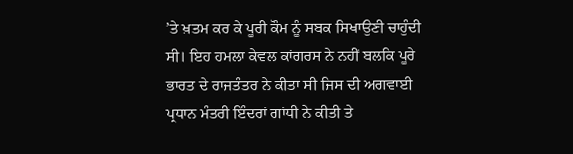’ਤੇ ਖ਼ਤਮ ਕਰ ਕੇ ਪੂਰੀ ਕੌਮ ਨੂੰ ਸਬਕ ਸਿਖਾਉਣੀ ਚਾਹੁੰਦੀ ਸੀ। ਇਹ ਹਮਲਾ ਕੇਵਲ ਕਾਂਗਰਸ ਨੇ ਨਹੀਂ ਬਲਕਿ ਪੂਰੇ ਭਾਰਤ ਦੇ ਰਾਜਤੰਤਰ ਨੇ ਕੀਤਾ ਸੀ ਜਿਸ ਦੀ ਅਗਵਾਈ ਪ੍ਰਧਾਨ ਮੰਤਰੀ ਇੰਦਰਾਂ ਗਾਂਧੀ ਨੇ ਕੀਤੀ ਤੇ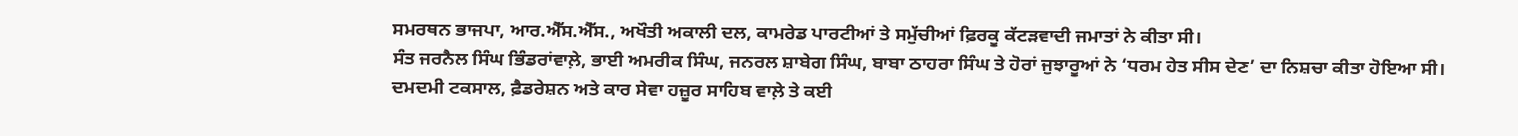ਸਮਰਥਨ ਭਾਜਪਾ, ਆਰ.ਐੱਸ.ਐੱਸ., ਅਖੌਤੀ ਅਕਾਲੀ ਦਲ, ਕਾਮਰੇਡ ਪਾਰਟੀਆਂ ਤੇ ਸਮੁੱਚੀਆਂ ਫ਼ਿਰਕੂ ਕੱਟੜਵਾਦੀ ਜਮਾਤਾਂ ਨੇ ਕੀਤਾ ਸੀ।
ਸੰਤ ਜਰਨੈਲ ਸਿੰਘ ਭਿੰਡਰਾਂਵਾਲ਼ੇ, ਭਾਈ ਅਮਰੀਕ ਸਿੰਘ, ਜਨਰਲ ਸ਼ਾਬੇਗ ਸਿੰਘ, ਬਾਬਾ ਠਾਹਰਾ ਸਿੰਘ ਤੇ ਹੋਰਾਂ ਜੁਝਾਰੂਆਂ ਨੇ ‘ਧਰਮ ਹੇਤ ਸੀਸ ਦੇਣ’ ਦਾ ਨਿਸ਼ਚਾ ਕੀਤਾ ਹੋਇਆ ਸੀ। ਦਮਦਮੀ ਟਕਸਾਲ, ਫ਼ੈਡਰੇਸ਼ਨ ਅਤੇ ਕਾਰ ਸੇਵਾ ਹਜ਼ੂਰ ਸਾਹਿਬ ਵਾਲ਼ੇ ਤੇ ਕਈ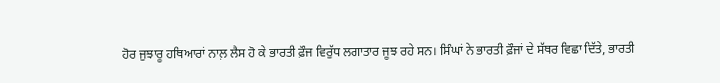ਹੋਰ ਜੁਝਾਰੂ ਹਥਿਆਰਾਂ ਨਾਲ਼ ਲੈਸ ਹੋ ਕੇ ਭਾਰਤੀ ਫ਼ੌਜ ਵਿਰੁੱਧ ਲਗਾਤਾਰ ਜੂਝ ਰਹੇ ਸਨ। ਸਿੰਘਾਂ ਨੇ ਭਾਰਤੀ ਫ਼ੌਜਾਂ ਦੇ ਸੱਥਰ ਵਿਛਾ ਦਿੱਤੇ, ਭਾਰਤੀ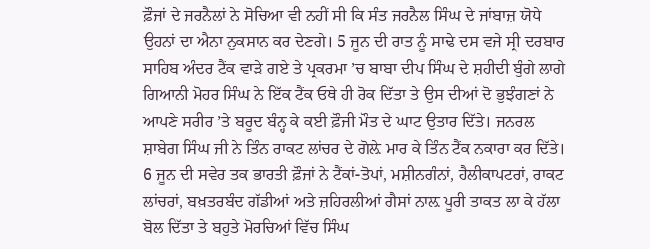ਫ਼ੌਜਾਂ ਦੇ ਜਰਨੈਲਾਂ ਨੇ ਸੋਚਿਆ ਵੀ ਨਹੀਂ ਸੀ ਕਿ ਸੰਤ ਜਰਨੈਲ ਸਿੰਘ ਦੇ ਜਾਂਬਾਜ਼ ਯੋਧੇ ਉਹਨਾਂ ਦਾ ਐਨਾ ਨੁਕਸਾਨ ਕਰ ਦੇਣਗੇ। 5 ਜੂਨ ਦੀ ਰਾਤ ਨੂੰ ਸਾਢੇ ਦਸ ਵਜੇ ਸ੍ਰੀ ਦਰਬਾਰ ਸਾਹਿਬ ਅੰਦਰ ਟੈਂਕ ਵਾੜੇ ਗਏ ਤੇ ਪ੍ਰਕਰਮਾ ’ਚ ਬਾਬਾ ਦੀਪ ਸਿੰਘ ਦੇ ਸ਼ਹੀਦੀ ਬੁੰਗੇ ਲਾਗੇ ਗਿਆਨੀ ਮੋਹਰ ਸਿੰਘ ਨੇ ਇੱਕ ਟੈਂਕ ਓਥੇ ਹੀ ਰੋਕ ਦਿੱਤਾ ਤੇ ਉਸ ਦੀਆਂ ਦੋ ਭੁਝੰਗਣਾਂ ਨੇ ਆਪਣੇ ਸਰੀਰ ’ਤੇ ਬਰੂਦ ਬੰਨ੍ਹ ਕੇ ਕਈ ਫ਼ੌਜੀ ਮੌਤ ਦੇ ਘਾਟ ਉਤਾਰ ਦਿੱਤੇ। ਜਨਰਲ ਸ਼ਾਬੇਗ ਸਿੰਘ ਜੀ ਨੇ ਤਿੰਨ ਰਾਕਟ ਲਾਂਚਰ ਦੇ ਗੋਲ਼ੇ ਮਾਰ ਕੇ ਤਿੰਨ ਟੈਂਕ ਨਕਾਰਾ ਕਰ ਦਿੱਤੇ। 6 ਜੂਨ ਦੀ ਸਵੇਰ ਤਕ ਭਾਰਤੀ ਫ਼ੌਜਾਂ ਨੇ ਟੈਂਕਾਂ-ਤੋਪਾਂ, ਮਸ਼ੀਨਗੰਨਾਂ, ਹੈਲੀਕਾਪਟਰਾਂ, ਰਾਕਟ ਲਾਂਚਰਾਂ, ਬਖ਼ਤਰਬੰਦ ਗੱਡੀਆਂ ਅਤੇ ਜ਼ਹਿਰਲੀਆਂ ਗੈਸਾਂ ਨਾਲ਼ ਪੂਰੀ ਤਾਕਤ ਲਾ ਕੇ ਹੱਲਾ ਬੋਲ ਦਿੱਤਾ ਤੇ ਬਹੁਤੇ ਮੋਰਚਿਆਂ ਵਿੱਚ ਸਿੰਘ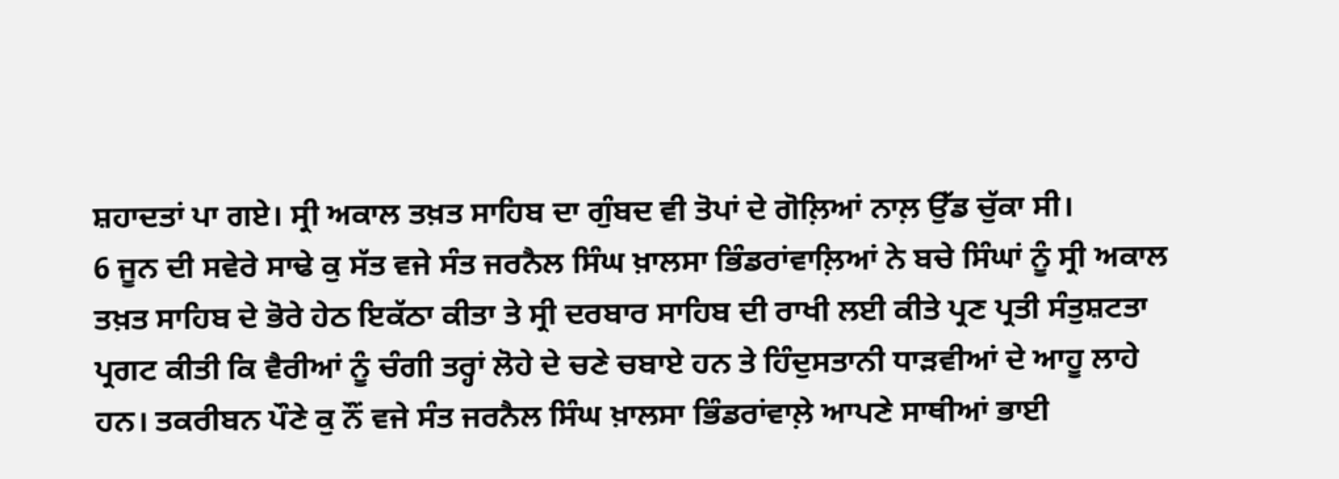ਸ਼ਹਾਦਤਾਂ ਪਾ ਗਏ। ਸ੍ਰੀ ਅਕਾਲ ਤਖ਼ਤ ਸਾਹਿਬ ਦਾ ਗੁੰਬਦ ਵੀ ਤੋਪਾਂ ਦੇ ਗੋਲ਼ਿਆਂ ਨਾਲ਼ ਉੱਡ ਚੁੱਕਾ ਸੀ।
6 ਜੂਨ ਦੀ ਸਵੇਰੇ ਸਾਢੇ ਕੁ ਸੱਤ ਵਜੇ ਸੰਤ ਜਰਨੈਲ ਸਿੰਘ ਖ਼ਾਲਸਾ ਭਿੰਡਰਾਂਵਾਲ਼ਿਆਂ ਨੇ ਬਚੇ ਸਿੰਘਾਂ ਨੂੰ ਸ੍ਰੀ ਅਕਾਲ ਤਖ਼ਤ ਸਾਹਿਬ ਦੇ ਭੋਰੇ ਹੇਠ ਇਕੱਠਾ ਕੀਤਾ ਤੇ ਸ੍ਰੀ ਦਰਬਾਰ ਸਾਹਿਬ ਦੀ ਰਾਖੀ ਲਈ ਕੀਤੇ ਪ੍ਰਣ ਪ੍ਰਤੀ ਸੰਤੁਸ਼ਟਤਾ ਪ੍ਰਗਟ ਕੀਤੀ ਕਿ ਵੈਰੀਆਂ ਨੂੰ ਚੰਗੀ ਤਰ੍ਹਾਂ ਲੋਹੇ ਦੇ ਚਣੇ ਚਬਾਏ ਹਨ ਤੇ ਹਿੰਦੁਸਤਾਨੀ ਧਾੜਵੀਆਂ ਦੇ ਆਹੂ ਲਾਹੇ ਹਨ। ਤਕਰੀਬਨ ਪੌਣੇ ਕੁ ਨੌਂ ਵਜੇ ਸੰਤ ਜਰਨੈਲ ਸਿੰਘ ਖ਼ਾਲਸਾ ਭਿੰਡਰਾਂਵਾਲ਼ੇ ਆਪਣੇ ਸਾਥੀਆਂ ਭਾਈ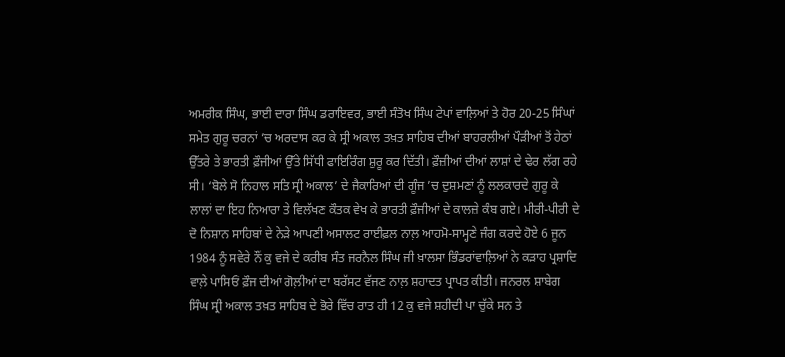ਅਮਰੀਕ ਸਿੰਘ, ਭਾਈ ਦਾਰਾ ਸਿੰਘ ਡਰਾਇਵਰ, ਭਾਈ ਸੰਤੋਖ ਸਿੰਘ ਟੇਪਾਂ ਵਾਲ਼ਿਆਂ ਤੇ ਹੋਰ 20-25 ਸਿੰਘਾਂ ਸਮੇਤ ਗੁਰੂ ਚਰਨਾਂ ’ਚ ਅਰਦਾਸ ਕਰ ਕੇ ਸ੍ਰੀ ਅਕਾਲ ਤਖ਼ਤ ਸਾਹਿਬ ਦੀਆਂ ਬਾਹਰਲੀਆਂ ਪੌੜੀਆਂ ਤੋਂ ਹੇਠਾਂ ਉੱਤਰੇ ਤੇ ਭਾਰਤੀ ਫ਼ੌਜੀਆਂ ਉੱਤੇ ਸਿੱਧੀ ਫਾਇਰਿੰਗ ਸ਼ੁਰੂ ਕਰ ਦਿੱਤੀ। ਫ਼ੌਜ਼ੀਆਂ ਦੀਆਂ ਲਾਸ਼ਾਂ ਦੇ ਢੇਰ ਲੱਗ ਰਹੇ ਸੀ। ‘ਬੋਲੇ ਸੋ ਨਿਹਾਲ ਸਤਿ ਸ੍ਰੀ ਅਕਾਲ’ ਦੇ ਜੈਕਾਰਿਆਂ ਦੀ ਗੂੰਜ ’ਚ ਦੁਸ਼ਮਣਾਂ ਨੂੰ ਲਲਕਾਰਦੇ ਗੁਰੂ ਕੇ ਲਾਲਾਂ ਦਾ ਇਹ ਨਿਆਰਾ ਤੇ ਵਿਲੱਖਣ ਕੌਤਕ ਵੇਖ ਕੇ ਭਾਰਤੀ ਫ਼ੌਜੀਆਂ ਦੇ ਕਾਲਜ਼ੇ ਕੰਬ ਗਏ। ਮੀਰੀ-ਪੀਰੀ ਦੇ ਦੋ ਨਿਸ਼ਾਨ ਸਾਹਿਬਾਂ ਦੇ ਨੇੜੇ ਆਪਣੀ ਅਸਾਲਟ ਰਾਈਫ਼ਲ ਨਾਲ਼ ਆਹਮੋ-ਸਾਮ੍ਹਣੇ ਜੰਗ ਕਰਦੇ ਹੋਏ 6 ਜੂਨ 1984 ਨੂੰ ਸਵੇਰੇ ਨੌਂ ਕੁ ਵਜੇ ਦੇ ਕਰੀਬ ਸੰਤ ਜਰਨੈਲ ਸਿੰਘ ਜੀ ਖ਼ਾਲਸਾ ਭਿੰਡਰਾਂਵਾਲ਼ਿਆਂ ਨੇ ਕੜਾਹ ਪ੍ਰਸ਼ਾਦਿ ਵਾਲ਼ੇ ਪਾਸਿਓਂ ਫ਼ੌਜ ਦੀਆਂ ਗੋਲ਼ੀਆਂ ਦਾ ਬਰੱਸਟ ਵੱਜਣ ਨਾਲ਼ ਸ਼ਹਾਦਤ ਪ੍ਰਾਪਤ ਕੀਤੀ। ਜਨਰਲ ਸ਼ਾਬੇਗ ਸਿੰਘ ਸ੍ਰੀ ਅਕਾਲ ਤਖ਼ਤ ਸਾਹਿਬ ਦੇ ਭੋਰੇ ਵਿੱਚ ਰਾਤ ਹੀ 12 ਕੁ ਵਜੇ ਸ਼ਹੀਦੀ ਪਾ ਚੁੱਕੇ ਸਨ ਤੇ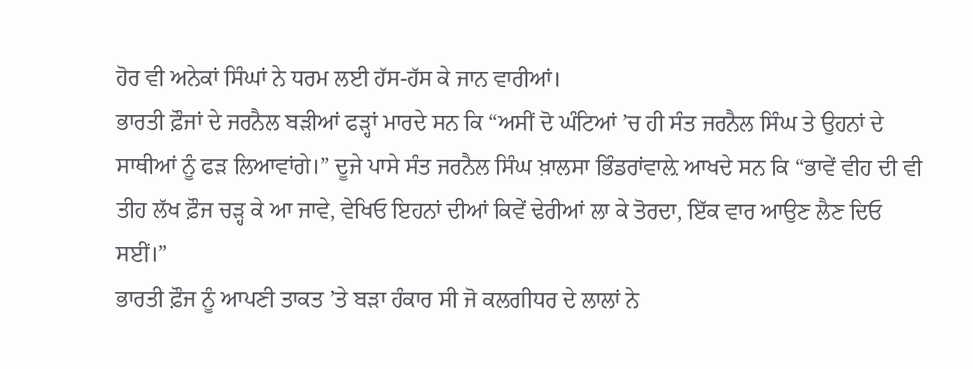ਹੋਰ ਵੀ ਅਨੇਕਾਂ ਸਿੰਘਾਂ ਨੇ ਧਰਮ ਲਈ ਹੱਸ-ਹੱਸ ਕੇ ਜਾਨ ਵਾਰੀਆਂ।
ਭਾਰਤੀ ਫ਼ੌਜਾਂ ਦੇ ਜਰਨੈਲ ਬੜੀਆਂ ਫੜ੍ਹਾਂ ਮਾਰਦੇ ਸਨ ਕਿ “ਅਸੀਂ ਦੋ ਘੰਟਿਆਂ ’ਚ ਹੀ ਸੰਤ ਜਰਨੈਲ ਸਿੰਘ ਤੇ ਉਹਨਾਂ ਦੇ ਸਾਥੀਆਂ ਨੂੰ ਫੜ ਲਿਆਵਾਂਗੇ।” ਦੂਜੇ ਪਾਸੇ ਸੰਤ ਜਰਨੈਲ ਸਿੰਘ ਖ਼ਾਲਸਾ ਭਿੰਡਰਾਂਵਾਲ਼ੇ ਆਖਦੇ ਸਨ ਕਿ “ਭਾਵੇਂ ਵੀਹ ਦੀ ਵੀ ਤੀਹ ਲੱਖ ਫ਼ੌਜ ਚੜ੍ਹ ਕੇ ਆ ਜਾਵੇ, ਵੇਖਿਓ ਇਹਨਾਂ ਦੀਆਂ ਕਿਵੇਂ ਢੇਰੀਆਂ ਲਾ ਕੇ ਤੋਰਦਾ, ਇੱਕ ਵਾਰ ਆਉਣ ਲੈਣ ਦਿਓ ਸਈਂ।”
ਭਾਰਤੀ ਫ਼ੌਜ ਨੂੰ ਆਪਣੀ ਤਾਕਤ ’ਤੇ ਬੜਾ ਹੰਕਾਰ ਸੀ ਜੋ ਕਲਗੀਧਰ ਦੇ ਲਾਲਾਂ ਨੇ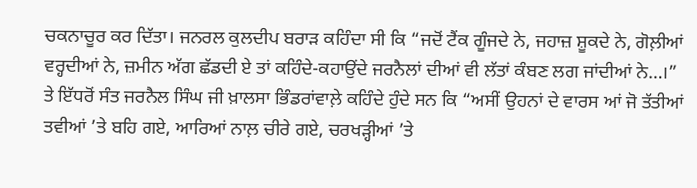ਚਕਨਾਚੂਰ ਕਰ ਦਿੱਤਾ। ਜਨਰਲ ਕੁਲਦੀਪ ਬਰਾੜ ਕਹਿੰਦਾ ਸੀ ਕਿ “ਜਦੋਂ ਟੈਂਕ ਗੂੰਜਦੇ ਨੇ, ਜਹਾਜ਼ ਸ਼ੂਕਦੇ ਨੇ, ਗੋਲ਼ੀਆਂ ਵਰ੍ਹਦੀਆਂ ਨੇ, ਜ਼ਮੀਨ ਅੱਗ ਛੱਡਦੀ ਏ ਤਾਂ ਕਹਿੰਦੇ-ਕਹਾਉਂਦੇ ਜਰਨੈਲਾਂ ਦੀਆਂ ਵੀ ਲੱਤਾਂ ਕੰਬਣ ਲਗ ਜਾਂਦੀਆਂ ਨੇ…।”
ਤੇ ਇੱਧਰੋਂ ਸੰਤ ਜਰਨੈਲ ਸਿੰਘ ਜੀ ਖ਼ਾਲਸਾ ਭਿੰਡਰਾਂਵਾਲ਼ੇ ਕਹਿੰਦੇ ਹੁੰਦੇ ਸਨ ਕਿ “ਅਸੀਂ ਉਹਨਾਂ ਦੇ ਵਾਰਸ ਆਂ ਜੋ ਤੱਤੀਆਂ ਤਵੀਆਂ ’ਤੇ ਬਹਿ ਗਏ, ਆਰਿਆਂ ਨਾਲ਼ ਚੀਰੇ ਗਏ, ਚਰਖੜ੍ਹੀਆਂ ’ਤੇ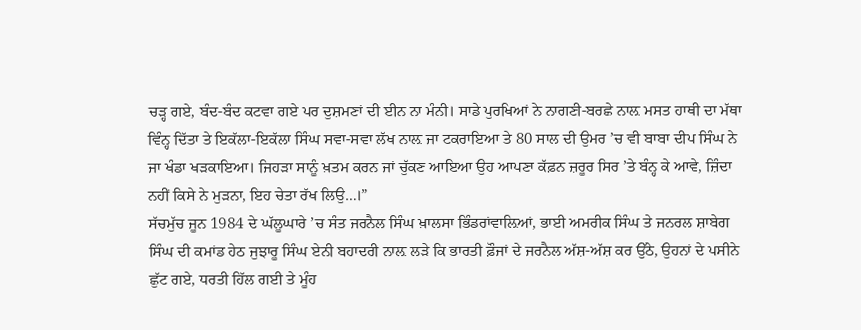ਚੜ੍ਹ ਗਏ, ਬੰਦ-ਬੰਦ ਕਟਵਾ ਗਏ ਪਰ ਦੁਸ਼ਮਣਾਂ ਦੀ ਈਨ ਨਾ ਮੰਨੀ। ਸਾਡੇ ਪੁਰਖਿਆਂ ਨੇ ਨਾਗਣੀ-ਬਰਛੇ ਨਾਲ਼ ਮਸਤ ਹਾਥੀ ਦਾ ਮੱਥਾ ਵਿੰਨ੍ਹ ਦਿੱਤਾ ਤੇ ਇਕੱਲਾ-ਇਕੱਲਾ ਸਿੰਘ ਸਵਾ-ਸਵਾ ਲੱਖ ਨਾਲ਼ ਜਾ ਟਕਰਾਇਆ ਤੇ 80 ਸਾਲ ਦੀ ਉਮਰ ’ਚ ਵੀ ਬਾਬਾ ਦੀਪ ਸਿੰਘ ਨੇ ਜਾ ਖੰਡਾ ਖੜਕਾਇਆ। ਜਿਹੜਾ ਸਾਨੂੰ ਖ਼ਤਮ ਕਰਨ ਜਾਂ ਚੁੱਕਣ ਆਇਆ ਉਹ ਆਪਣਾ ਕੱਫ਼ਨ ਜ਼ਰੂਰ ਸਿਰ ’ਤੇ ਬੰਨ੍ਹ ਕੇ ਆਵੇ, ਜ਼ਿੰਦਾ ਨਹੀਂ ਕਿਸੇ ਨੇ ਮੁੜਨਾ, ਇਹ ਚੇਤਾ ਰੱਖ ਲਿਉ…।”
ਸੱਚਮੁੱਚ ਜੂਨ 1984 ਦੇ ਘੱਲੂਘਾਰੇ ’ਚ ਸੰਤ ਜਰਨੈਲ ਸਿੰਘ ਖ਼ਾਲਸਾ ਭਿੰਡਰਾਂਵਾਲ਼ਿਆਂ, ਭਾਈ ਅਮਰੀਕ ਸਿੰਘ ਤੇ ਜਨਰਲ ਸ਼ਾਬੇਗ ਸਿੰਘ ਦੀ ਕਮਾਂਡ ਹੇਠ ਜੁਝਾਰੂ ਸਿੰਘ ਏਨੀ ਬਹਾਦਰੀ ਨਾਲ਼ ਲੜੇ ਕਿ ਭਾਰਤੀ ਫ਼ੌਜਾਂ ਦੇ ਜਰਨੈਲ ਅੱਸ਼-ਅੱਸ਼ ਕਰ ਉੱਠੇ, ਉਹਨਾਂ ਦੇ ਪਸੀਨੇ ਛੁੱਟ ਗਏ, ਧਰਤੀ ਹਿੱਲ ਗਈ ਤੇ ਮੂੰਹ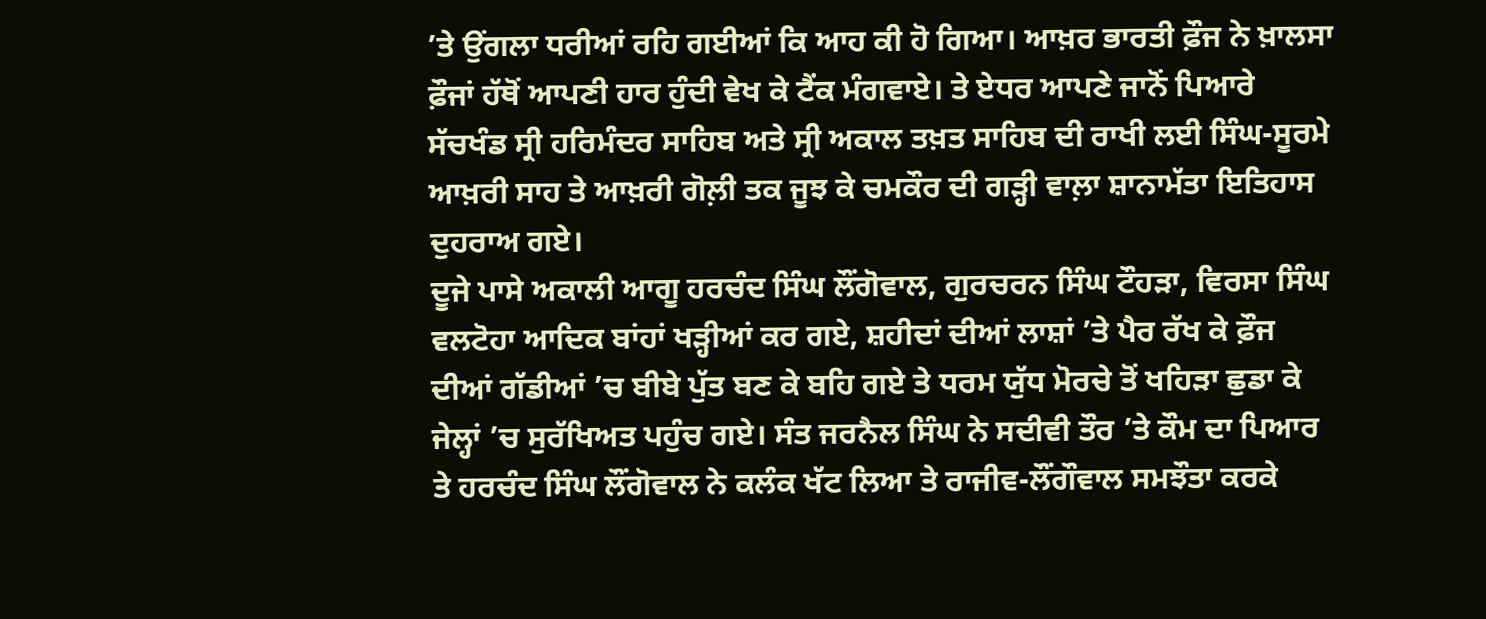’ਤੇ ਉਂਗਲਾ ਧਰੀਆਂ ਰਹਿ ਗਈਆਂ ਕਿ ਆਹ ਕੀ ਹੋ ਗਿਆ। ਆਖ਼ਰ ਭਾਰਤੀ ਫ਼ੌਜ ਨੇ ਖ਼ਾਲਸਾ ਫ਼ੌਜਾਂ ਹੱਥੋਂ ਆਪਣੀ ਹਾਰ ਹੁੰਦੀ ਵੇਖ ਕੇ ਟੈਂਕ ਮੰਗਵਾਏ। ਤੇ ਏਧਰ ਆਪਣੇ ਜਾਨੋਂ ਪਿਆਰੇ ਸੱਚਖੰਡ ਸ੍ਰੀ ਹਰਿਮੰਦਰ ਸਾਹਿਬ ਅਤੇ ਸ੍ਰੀ ਅਕਾਲ ਤਖ਼ਤ ਸਾਹਿਬ ਦੀ ਰਾਖੀ ਲਈ ਸਿੰਘ-ਸੂਰਮੇ ਆਖ਼ਰੀ ਸਾਹ ਤੇ ਆਖ਼ਰੀ ਗੋਲ਼ੀ ਤਕ ਜੂਝ ਕੇ ਚਮਕੌਰ ਦੀ ਗੜ੍ਹੀ ਵਾਲ਼ਾ ਸ਼ਾਨਾਮੱਤਾ ਇਤਿਹਾਸ ਦੁਹਰਾਅ ਗਏ।
ਦੂਜੇ ਪਾਸੇ ਅਕਾਲੀ ਆਗੂ ਹਰਚੰਦ ਸਿੰਘ ਲੌਂਗੋਵਾਲ, ਗੁਰਚਰਨ ਸਿੰਘ ਟੌਹੜਾ, ਵਿਰਸਾ ਸਿੰਘ ਵਲਟੋਹਾ ਆਦਿਕ ਬਾਂਹਾਂ ਖੜ੍ਹੀਆਂ ਕਰ ਗਏ, ਸ਼ਹੀਦਾਂ ਦੀਆਂ ਲਾਸ਼ਾਂ ’ਤੇ ਪੈਰ ਰੱਖ ਕੇ ਫ਼ੌਜ ਦੀਆਂ ਗੱਡੀਆਂ ’ਚ ਬੀਬੇ ਪੁੱਤ ਬਣ ਕੇ ਬਹਿ ਗਏ ਤੇ ਧਰਮ ਯੁੱਧ ਮੋਰਚੇ ਤੋਂ ਖਹਿੜਾ ਛੁਡਾ ਕੇ ਜੇਲ੍ਹਾਂ ’ਚ ਸੁਰੱਖਿਅਤ ਪਹੁੰਚ ਗਏ। ਸੰਤ ਜਰਨੈਲ ਸਿੰਘ ਨੇ ਸਦੀਵੀ ਤੌਰ ’ਤੇ ਕੌਮ ਦਾ ਪਿਆਰ ਤੇ ਹਰਚੰਦ ਸਿੰਘ ਲੌਂਗੋਵਾਲ ਨੇ ਕਲੰਕ ਖੱਟ ਲਿਆ ਤੇ ਰਾਜੀਵ-ਲੌਂਗੌਵਾਲ ਸਮਝੌਤਾ ਕਰਕੇ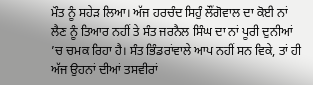ਮੌਤ ਨੂੰ ਸਹੇੜ ਲਿਆ। ਅੱਜ ਹਰਚੰਦ ਸਿਹੁੰ ਲੌਂਗੋਵਾਲ ਦਾ ਕੋਈ ਨਾਂ ਲੈਣ ਨੂੰ ਤਿਆਰ ਨਹੀਂ ਤੇ ਸੰਤ ਜਰਨੈਲ ਸਿੰਘ ਦਾ ਨਾਂ ਪੂਰੀ ਦੁਨੀਆਂ ’ਚ ਚਮਕ ਰਿਹਾ ਹੈ। ਸੰਤ ਭਿੰਡਰਾਂਵਾਲੇ ਆਪ ਨਹੀਂ ਸਨ ਵਿਕੇ, ਤਾਂ ਹੀ ਅੱਜ ਉਹਨਾਂ ਦੀਆਂ ਤਸਵੀਰਾਂ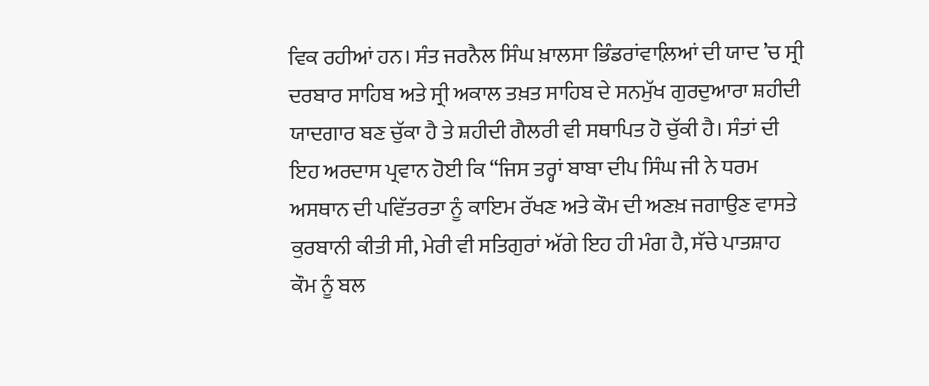ਵਿਕ ਰਹੀਆਂ ਹਨ। ਸੰਤ ਜਰਨੈਲ ਸਿੰਘ ਖ਼ਾਲਸਾ ਭਿੰਡਰਾਂਵਾਲ਼ਿਆਂ ਦੀ ਯਾਦ ’ਚ ਸ੍ਰੀ ਦਰਬਾਰ ਸਾਹਿਬ ਅਤੇ ਸ੍ਰੀ ਅਕਾਲ ਤਖ਼ਤ ਸਾਹਿਬ ਦੇ ਸਨਮੁੱਖ ਗੁਰਦੁਆਰਾ ਸ਼ਹੀਦੀ ਯਾਦਗਾਰ ਬਣ ਚੁੱਕਾ ਹੈ ਤੇ ਸ਼ਹੀਦੀ ਗੈਲਰੀ ਵੀ ਸਥਾਪਿਤ ਹੋ ਚੁੱਕੀ ਹੈ। ਸੰਤਾਂ ਦੀ ਇਹ ਅਰਦਾਸ ਪ੍ਰਵਾਨ ਹੋਈ ਕਿ “ਜਿਸ ਤਰ੍ਹਾਂ ਬਾਬਾ ਦੀਪ ਸਿੰਘ ਜੀ ਨੇ ਧਰਮ ਅਸਥਾਨ ਦੀ ਪਵਿੱਤਰਤਾ ਨੂੰ ਕਾਇਮ ਰੱਖਣ ਅਤੇ ਕੌਮ ਦੀ ਅਣਖ਼ ਜਗਾਉਣ ਵਾਸਤੇ ਕੁਰਬਾਨੀ ਕੀਤੀ ਸੀ, ਮੇਰੀ ਵੀ ਸਤਿਗੁਰਾਂ ਅੱਗੇ ਇਹ ਹੀ ਮੰਗ ਹੈ, ਸੱਚੇ ਪਾਤਸ਼ਾਹ ਕੌਮ ਨੂੰ ਬਲ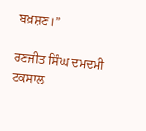ਬਖ਼ਸ਼ਣ।”

ਰਣਜੀਤ ਸਿੰਘ ਦਮਦਮੀ ਟਕਸਾਲ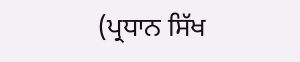(ਪ੍ਰਧਾਨ ਸਿੱਖ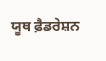ਯੂਥ ਫ਼ੈਡਰੇਸ਼ਨ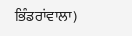ਭਿੰਡਰਾਂਵਾਲਾ)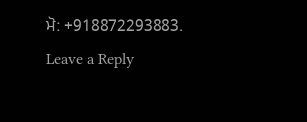ਮੋ: +918872293883.
Leave a Reply